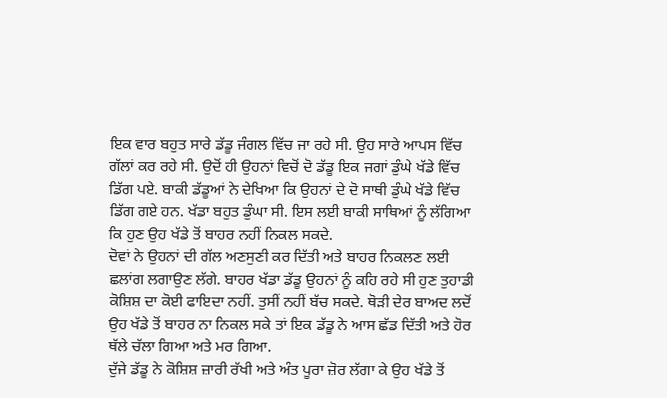ਇਕ ਵਾਰ ਬਹੁਤ ਸਾਰੇ ਡੱਡੂ ਜੰਗਲ ਵਿੱਚ ਜਾ ਰਹੇ ਸੀ. ਉਹ ਸਾਰੇ ਆਪਸ ਵਿੱਚ ਗੱਲਾਂ ਕਰ ਰਹੇ ਸੀ. ਉਦੋਂ ਹੀ ਉਹਨਾਂ ਵਿਚੋਂ ਦੋ ਡੱਡੂ ਇਕ ਜਗਾਂ ਡੁੰਘੇ ਖੱਡੇ ਵਿੱਚ ਡਿੱਗ ਪਏ. ਬਾਕੀ ਡੱਡੂਆਂ ਨੇ ਦੇਖਿਆ ਕਿ ਉਹਨਾਂ ਦੇ ਦੋ ਸਾਥੀ ਡੁੰਘੇ ਖੱਡੇ ਵਿੱਚ ਡਿੱਗ ਗਏ ਹਨ. ਖੱਡਾ ਬਹੁਤ ਡੁੰਘਾ ਸੀ. ਇਸ ਲਈ ਬਾਕੀ ਸਾਥਿਆਂ ਨੂੰ ਲੱਗਿਆ ਕਿ ਹੁਣ ਉਹ ਖੱਡੇ ਤੋਂ ਬਾਹਰ ਨਹੀਂ ਨਿਕਲ ਸਕਦੇ.
ਦੋਵਾਂ ਨੇ ਉਹਨਾਂ ਦੀ ਗੱਲ ਅਣਸੁਣੀ ਕਰ ਦਿੱਤੀ ਅਤੇ ਬਾਹਰ ਨਿਕਲਣ ਲਈ ਛਲਾਂਗ ਲਗਾਉਣ ਲੱਗੇ. ਬਾਹਰ ਖੱਡਾ ਡੱਡੂ ਉਹਨਾਂ ਨੂੰ ਕਹਿ ਰਹੇ ਸੀ ਹੁਣ ਤੁਹਾਡੀ ਕੋਸ਼ਿਸ਼ ਦਾ ਕੋਈ ਫਾਇਦਾ ਨਹੀਂ. ਤੁਸੀਂ ਨਹੀਂ ਬੱਚ ਸਕਦੇ. ਥੋੜੀ ਦੇਰ ਬਾਅਦ ਲਦੋਂ ਉਹ ਖੱਡੇ ਤੋਂ ਬਾਹਰ ਨਾ ਨਿਕਲ ਸਕੇ ਤਾਂ ਇਕ ਡੱਡੂ ਨੇ ਆਸ ਛੱਡ ਦਿੱਤੀ ਅਤੇ ਹੋਰ ਥੱਲੇ ਚੱਲਾ ਗਿਆ ਅਤੇ ਮਰ ਗਿਆ.
ਦੁੱਜੇ ਡੱਡੂ ਨੇ ਕੋਸ਼ਿਸ਼ ਜ਼ਾਰੀ ਰੱਖੀ ਅਤੇ ਅੰਤ ਪੂਰਾ ਜ਼ੋਰ ਲੱਗਾ ਕੇ ਉਹ ਖੱਡੇ ਤੋਂ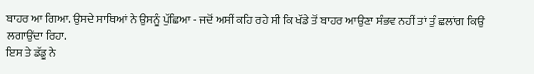ਬਾਹਰ ਆ ਗਿਆ. ਉਸਦੇ ਸਾਥਿਆਂ ਨੇ ਉਸਨੂੰ ਪੁੱਛਿਆ - ਜਦੋਂ ਅਸੀਂ ਕਹਿ ਰਹੇ ਸੀ ਕਿ ਖੱਡੇ ਤੋਂ ਬਾਹਰ ਆਉਣਾ ਸੰਭਵ ਨਹੀਂ ਤਾਂ ਤੁੰ ਛਲਾਂਗ ਕਿਉਂ ਲਗਾਉਂਦਾ ਰਿਹਾ.
ਇਸ ਤੇ ਡੱਡੂ ਨੇ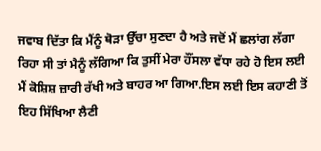ਜਵਾਬ ਦਿੱਤਾ ਕਿ ਮੈਂਨੂੰ ਥੋੜਾ ਉੱਚਾ ਸੁਣਦਾ ਹੈ ਅਤੇ ਜਦੋਂ ਮੈਂ ਛਲਾਂਗ ਲੱਗਾ ਰਿਹਾ ਸੀ ਤਾਂ ਮੈਨੂੰ ਲੱਗਿਆ ਕਿ ਤੁਸੀਂ ਮੇਰਾ ਹੌਂਸਲਾ ਵੱਧਾ ਰਹੇ ਹੋ ਇਸ ਲਈ ਮੈਂ ਕੋਸ਼ਿਸ਼ ਜ਼ਾਰੀ ਰੱਖੀ ਅਤੇ ਬਾਹਰ ਆ ਗਿਆ.ਇਸ ਲਈ ਇਸ ਕਹਾਣੀ ਤੋਂ ਇਹ ਸਿੱਖਿਆ ਲੈਣੀ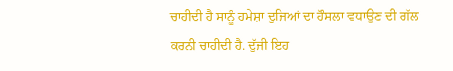ਚਾਹੀਦੀ ਹੈ ਸਾਨੂੰ ਹਮੇਸ਼ਾ ਦੁਜਿਆਂ ਦਾ ਹੌਸਲਾ ਵਧਾਉਣ ਦੀ ਗੱਲ ਕਰਨੀ ਚਾਹੀਦੀ ਹੈ. ਦੁੱਜੀ ਇਹ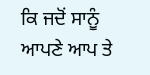ਕਿ ਜਦੋਂ ਸਾਨੂੰ ਆਪਣੇ ਆਪ ਤੇ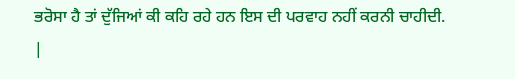ਭਰੋਸਾ ਹੈ ਤਾਂ ਦੁੱਜਿਆਂ ਕੀ ਕਹਿ ਰਹੇ ਹਨ ਇਸ ਦੀ ਪਰਵਾਹ ਨਹੀਂ ਕਰਨੀ ਚਾਹੀਦੀ.
|